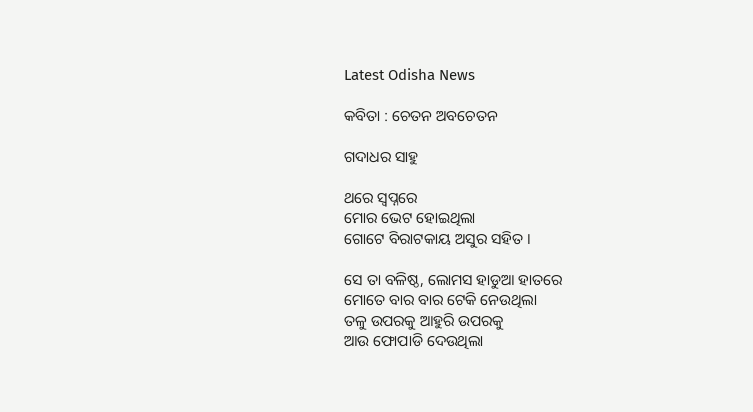Latest Odisha News

କବିତା : ଚେତନ ଅବଚେତନ

ଗଦାଧର ସାହୁ

ଥରେ ସ୍ଵପ୍ନରେ
ମୋର ଭେଟ ହୋଇଥିଲା
ଗୋଟେ ବିରାଟକାୟ ଅସୁର ସହିତ ।

ସେ ତା ବଳିଷ୍ଠ, ଲୋମସ ହାଡୁଆ ହାତରେ
ମୋତେ ବାର ବାର ଟେକି ନେଉଥିଲା
ତଳୁ ଉପରକୁ ଆହୁରି ଉପରକୁ
ଆଉ ଫୋପାଡି ଦେଉଥିଲା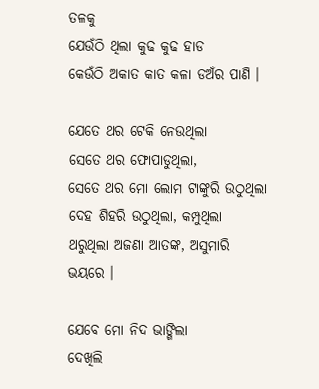ତଳକୁ
ଯେଉଁଠି ଥିଲା କୁଢ କୁଢ ହାଡ
କେଉଁଠି ଅକାତ କାତ କଳା ଡଅଁର ପାଣି ।

ଯେତେ ଥର ଟେକି ନେଉଥିଲା
ସେତେ ଥର ଫୋପାଡୁଥିଲା,
ସେତେ ଥର ମୋ ଲୋମ ଟାଙ୍କୁରି ଉଠୁଥିଲା
ଦେହ ଶିହରି ଉଠୁଥିଲା, କମ୍ପୁଥିଲା
ଥରୁଥିଲା ଅଜଣା ଆତଙ୍କ, ଅସୁମାରି ଭୟରେ ।

ଯେବେ ମୋ ନିଦ ଭାଙ୍ଗିଲା
ଦେଖିଲି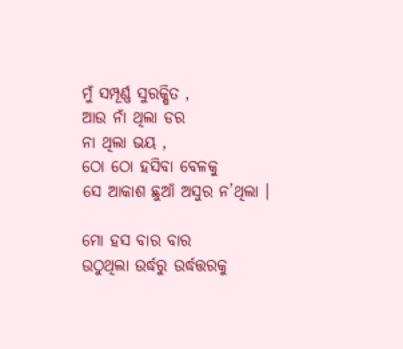ମୁଁ ସମ୍ପୂର୍ଣ୍ଣ ସୁରକ୍ଷିତ ,
ଆଉ ନାଁ ଥିଲା ଡର
ନା ଥିଲା ଭୟ ,
ଠୋ ଠୋ ହସିବା ବେଳକୁ
ସେ ଆକାଶ ଛୁଆଁ ଅସୁର ନ’ଥିଲା ।

ମୋ ହସ ବାର ବାର
ଉଠୁଥିଲା ଉର୍ଦ୍ଧରୁ ଉର୍ଦ୍ଧତ୍ତରକୁ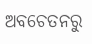ଅବଚେତନରୁ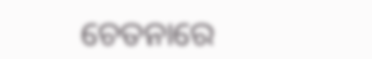ଚେତନାରେ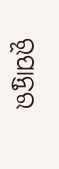ରୂପାନ୍ତର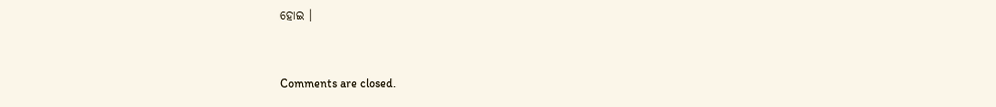ହୋଇ ।



Comments are closed.